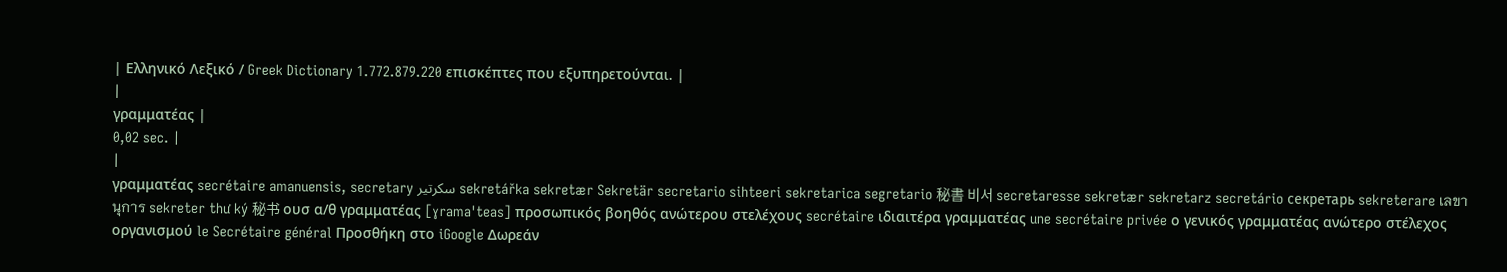| Ελληνικό Λεξικό / Greek Dictionary 1.772.879.220 επισκέπτες που εξυπηρετούνται. |
|
γραμματέας |
0,02 sec. |
|
γραμματέας secrétaire amanuensis, secretary سكرتير sekretářka sekretær Sekretär secretario sihteeri sekretarica segretario 秘書 비서 secretaresse sekretær sekretarz secretário секретарь sekreterare เลขานุการ sekreter thư ký 秘书 ουσ α/θ γραμματέας [ɣrama'teas] προσωπικός βοηθός ανώτερου στελέχους secrétaire ιδιαιτέρα γραμματέας une secrétaire privée ο γενικός γραμματέας ανώτερο στέλεχος οργανισμού le Secrétaire général Προσθήκη στο iGoogle Δωρεάν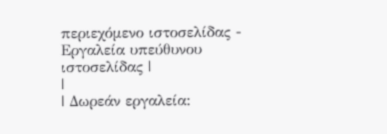περιεχόμενο ιστοσελίδας - Εργαλεία υπεύθυνου ιστοσελίδας |
|
| Δωρεάν εργαλεία: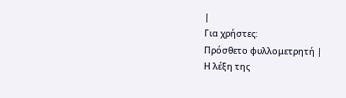|
Για χρήστες:
Πρόσθετο φυλλομετρητή |
Η λέξη της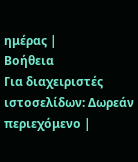ημέρας |
Βοήθεια
Για διαχειριστές ιστοσελίδων: Δωρεάν περιεχόμενο |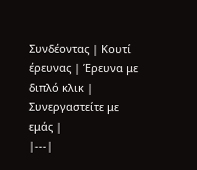Συνδέοντας | Κουτί έρευνας | Έρευνα με διπλό κλικ | Συνεργαστείτε με εμάς |
|---|